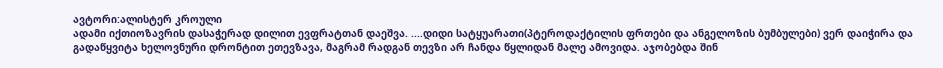ავტორი:ალისტერ კროული
ადამი იქთიოზავრის დასაჭერად დილით ევფრატთან დაეშვა. ....დიდი სატყუარათი(პტეროდაქტილის ფრთები და ანგელოზის ბუმბულები) ვერ დაიჭირა და გადაწყვიტა ხელოვნური დრონტით ეთევზავა, მაგრამ რადგან თევზი არ ჩანდა წყლიდან მალე ამოვიდა. აჯობებდა შინ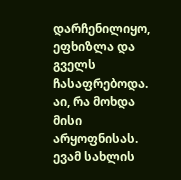დარჩენილიყო, ეფხიზლა და გველს ჩასაფრებოდა. აი, რა მოხდა მისი არყოფნისას. ევამ სახლის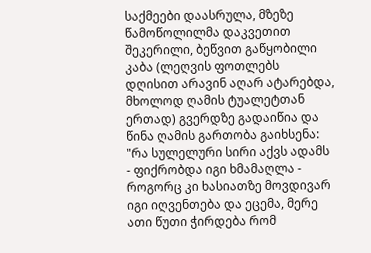საქმეები დაასრულა, მზეზე წამოწოლილმა დაკვეთით შეკერილი, ბეწვით გაწყობილი კაბა (ლეღვის ფოთლებს დღისით არავინ აღარ ატარებდა, მხოლოდ ღამის ტუალეტთან ერთად) გვერდზე გადაიწია და წინა ღამის გართობა გაიხსენა: "რა სულელური სირი აქვს ადამს - ფიქრობდა იგი ხმამაღლა - როგორც კი ხასიათზე მოვდივარ იგი იღვენთება და ეცემა, მერე ათი წუთი ჭირდება რომ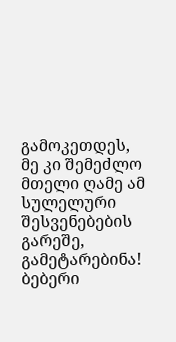გამოკეთდეს, მე კი შემეძლო მთელი ღამე ამ სულელური შესვენებების გარეშე, გამეტარებინა! ბებერი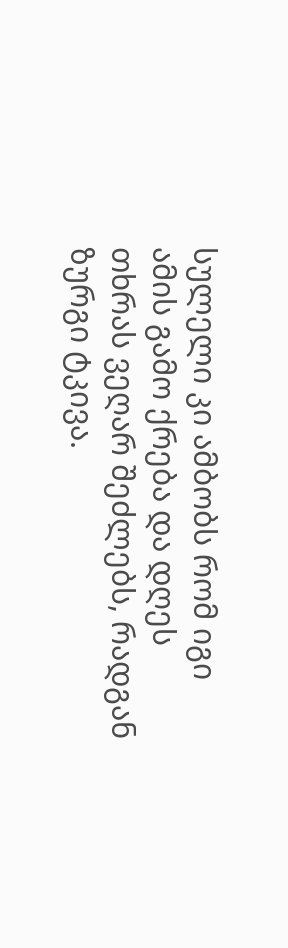სულელი კი ამბობს რომ იგი ამის გამო ქრება და დღეს თხრას ვეღარ შეძლებს, რადგან ზურგი ტკივა.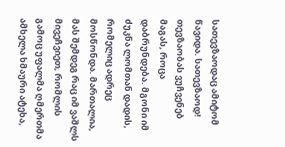სათევზაოდაც ამიტომ წავიდა. სათევზაოდ! თევზაობას ვუჩვენებ მაგას, როცა დაბრუნდება. მგონი იმ ძუკნა ლომთან დადის, რომელიც ადრეც მოსწონდა. მართალია, მას შემდეგ რაც იმ ვაშლს მივეჩვიეთ, რომლის გამოც უფალმა ღმერთმა ამხელა ხმაური ატეხა,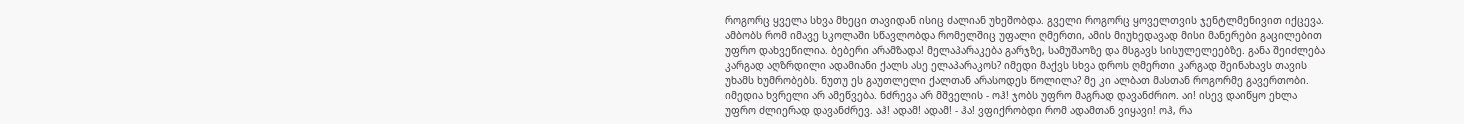როგორც ყველა სხვა მხეცი თავიდან ისიც ძალიან უხეშობდა. გველი როგორც ყოველთვის ჯენტლმენივით იქცევა. ამბობს რომ იმავე სკოლაში სწავლობდა რომელშიც უფალი ღმერთი, ამის მიუხედავად მისი მანერები გაცილებით უფრო დახვეწილია. ბებერი არამზადა! მელაპარაკება გარჯზე, სამუშაოზე და მსგავს სისულელეებზე. განა შეიძლება კარგად აღზრდილი ადამიანი ქალს ასე ელაპარაკოს? იმედი მაქვს სხვა დროს ღმერთი კარგად შეინახავს თავის უხამს ხუმრობებს. ნუთუ ეს გაუთლელი ქალთან არასოდეს წოლილა? მე კი ალბათ მასთან როგორმე გავერთობი. იმედია ხვრელი არ ამეწვება. ნძრევა არ მშველის - ოჰ! ჯობს უფრო მაგრად დავანძრიო. აი! ისევ დაიწყო ეხლა უფრო ძლიერად დავანძრევ. აჰ! ადამ! ადამ! - ჰა! ვფიქრობდი რომ ადამთან ვიყავი! ოჰ, რა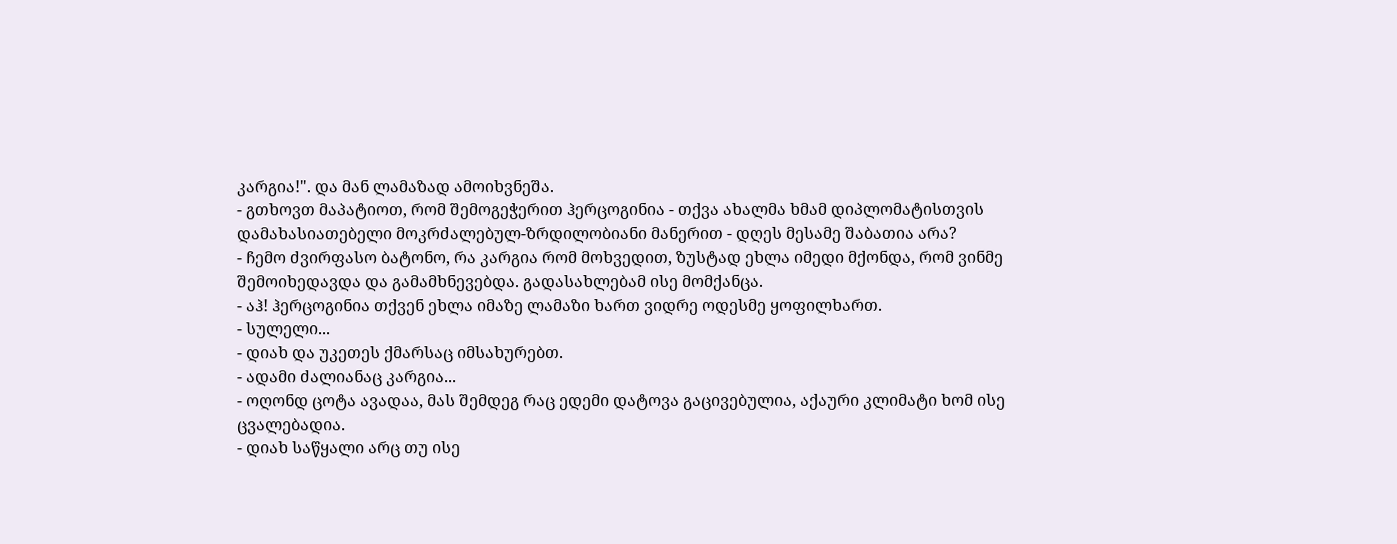კარგია!". და მან ლამაზად ამოიხვნეშა.
- გთხოვთ მაპატიოთ, რომ შემოგეჭერით ჰერცოგინია - თქვა ახალმა ხმამ დიპლომატისთვის დამახასიათებელი მოკრძალებულ-ზრდილობიანი მანერით - დღეს მესამე შაბათია არა?
- ჩემო ძვირფასო ბატონო, რა კარგია რომ მოხვედით, ზუსტად ეხლა იმედი მქონდა, რომ ვინმე შემოიხედავდა და გამამხნევებდა. გადასახლებამ ისე მომქანცა.
- აჰ! ჰერცოგინია თქვენ ეხლა იმაზე ლამაზი ხართ ვიდრე ოდესმე ყოფილხართ.
- სულელი...
- დიახ და უკეთეს ქმარსაც იმსახურებთ.
- ადამი ძალიანაც კარგია...
- ოღონდ ცოტა ავადაა, მას შემდეგ რაც ედემი დატოვა გაცივებულია, აქაური კლიმატი ხომ ისე ცვალებადია.
- დიახ საწყალი არც თუ ისე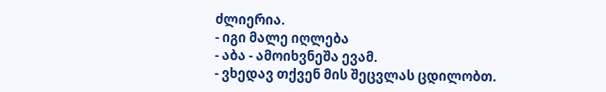ძლიერია.
- იგი მალე იღლება
- აბა - ამოიხვნეშა ევამ.
- ვხედავ თქვენ მის შეცვლას ცდილობთ.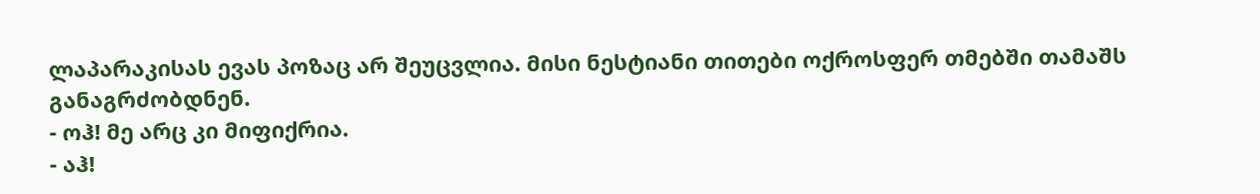ლაპარაკისას ევას პოზაც არ შეუცვლია. მისი ნესტიანი თითები ოქროსფერ თმებში თამაშს განაგრძობდნენ.
- ოჰ! მე არც კი მიფიქრია.
- აჰ!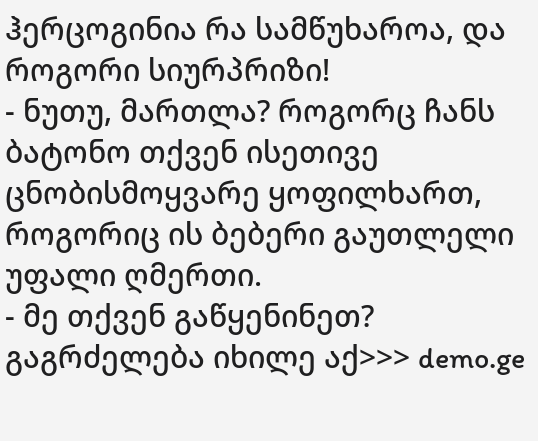ჰერცოგინია რა სამწუხაროა, და როგორი სიურპრიზი!
- ნუთუ, მართლა? როგორც ჩანს ბატონო თქვენ ისეთივე ცნობისმოყვარე ყოფილხართ, როგორიც ის ბებერი გაუთლელი უფალი ღმერთი.
- მე თქვენ გაწყენინეთ?
გაგრძელება იხილე აქ>>> demo.ge